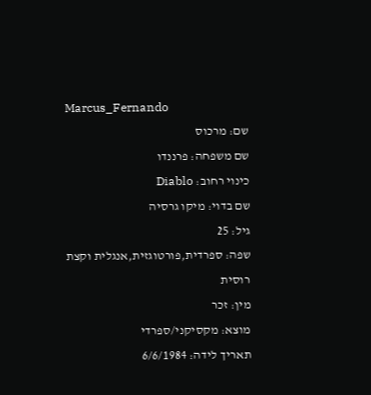Marcus_Fernando
שם: מרכוס
שם משפחה: פרננדו
כינוי רחוב: Diablo
שם בדוי: מיקו גרסיה
גיל: 25
שפה: ספרדית,פורטוגזית,אנגלית וקצת רוסית
מין: זכר
מוצא: מקסיקני/ספרדי
תאריך לידה: 6/6/1984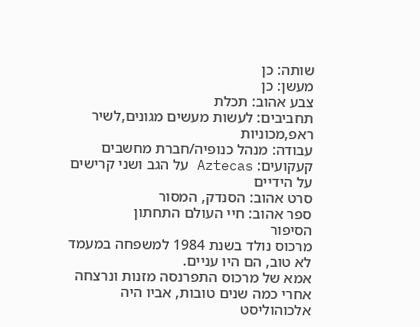שותה: כן
מעשן: כן
צבע אהוב: תכלת
תחביבים: לעשות מעשים מגונים,לשיר ראפ,מכוניות
עבודה: מנהל כנופיה/חברת מחשבים
קעקועים: Aztecas על הגב ושני קרישים על הידיים
סרט אהוב: הסנדק, המסור
ספר אהוב: חיי העולם התחתון
הסיפור
מרכוס נולד בשנת 1984 למשפחה במעמד לא טוב, הם היו עניים.
אמא של מרכוס התפרנסה מזנות ונרצחה אחרי כמה שנים טובות, אביו היה אלכוהוליסט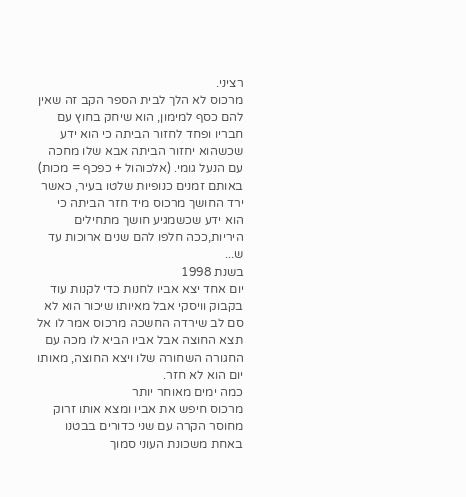רציני.
מרכוס לא הלך לבית הספר הקב זה שאין להם כסף למימון, הוא שיחק בחוץ עם חבריו ופחד לחזור הביתה כי הוא ידע שכשהוא יחזור הביתה אבא שלו מחכה עם הנעל גומי. (אלכוהול + כפכף = מכות)
באותם זמנים כנופיות שלטו בעיר, כאשר ירד החושך מרכוס מיד חזר הביתה כי הוא ידע שכשמגיע חושך מתחילים היריות,ככה חלפו להם שנים ארוכות עד ש...
בשנת 1998
יום אחד יצא אביו לחנות כדי לקנות עוד בקבוק וויסקי אבל מאיותו שיכור הוא לא סם לב שירדה החשכה מרכוס אמר לו אל תצא החוצה אבל אביו הביא לו מכה עם החגורה השחורה שלו ויצא החוצה, מאותו יום הוא לא חזר.
כמה ימים מאוחר יותר
מרכוס חיפש את אביו ומצא אותו זרוק מחוסר הקרה עם שני כדורים בבטנו באחת משכונת העוני סמוך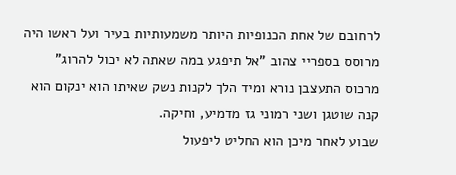לרחובם של אחת הכנופיות היותר משמעותיות בעיר ועל ראשו היה מרוסס בספריי צהוב "אל תיפגע במה שאתה לא יכול להרוג" מרכוס התעצבן נורא ומיד הלך לקנות נשק שאיתו הוא ינקום הוא קנה שוטגן ושני רמוני גז מדמיע, וחיקה.
שבוע לאחר מיכן הוא החליט ליפעול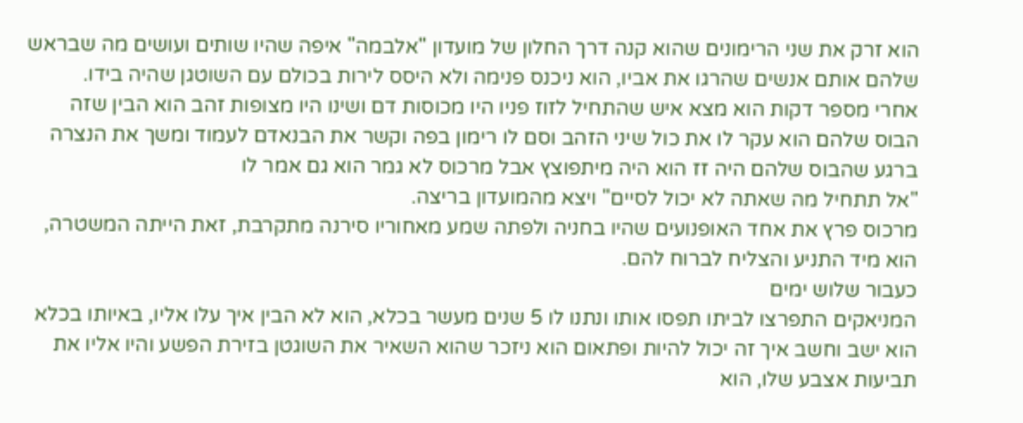הוא זרק את שני הרימונים שהוא קנה דרך החלון של מועדון "אלבמה" איפה שהיו שותים ועושים מה שבראש שלהם אותם אנשים שהרגו את אביו, הוא ניכנס פנימה ולא היסס לירות בכולם עם השוטגן שהיה בידו.
אחרי מספר דקות הוא מצא איש שהתחיל לזוז פניו היו מכוסות דם ושינו היו מצופות זהב הוא הבין שזה הבוס שלהם הוא עקר לו את כול שיני הזהב וסם לו רימון בפה וקשר את הבנאדם לעמוד ומשך את הנצרה ברגע שהבוס שלהם היה זז הוא היה מיתפוצץ אבל מרכוס לא גמר הוא גם אמר לו
"אל תתחיל מה שאתה לא יכול לסיים" ויצא מהמועדון בריצה.
מרכוס פרץ את אחד האופנועים שהיו בחניה ולפתה שמע מאחוריו סירנה מתקרבת, זאת הייתה המשטרה, הוא מיד התניע והצליח לברוח להם.
כעבור שלוש ימים
המניאקים התפרצו לביתו תפסו אותו ונתנו לו 5 שנים מעשר בכלא, הוא לא הבין איך עלו אליו, באיותו בכלא הוא ישב וחשב איך זה יכול להיות ופתאום הוא ניזכר שהוא השאיר את השוגטן בזירת הפשע והיו אליו את תביעות אצבע שלו, הוא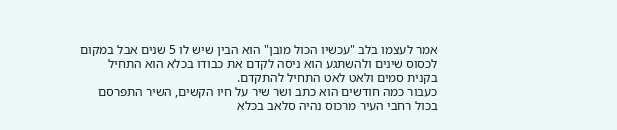אמר לעצמו בלב "עכשיו הכול מובן" הוא הבין שיש לו 5 שנים אבל במקום לכסוס שינים ולהשתגע הוא ניסה לקדם את כבודו בכלא הוא התחיל בקנית סמים ולאט לאט התחיל להתקדם.
כעבור כמה חודשים הוא כתב ושר שיר על חיו הקשים, השיר התפרסם בכול רחבי העיר מרכוס נהיה סלאב בכלא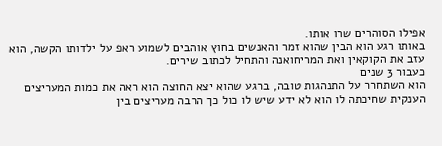אפילו הסוהרים שרו אותו.
באותו רגע הוא הבין שהוא זמר והאנשים בחוץ אוהבים לשמוע ראפ על ילדותו הקשה, הוא עזב את הקוקאין ואת המריחואנה והתחיל לכתוב שירים.
כעבור 3 שנים
הוא השתחרר על התנהגות טובה, ברגע שהוא יצא החוצה הוא ראה את כמות המעריצים הענקית שחיכתה לו הוא לא ידע שיש לו כול כך הרבה מעריצים בין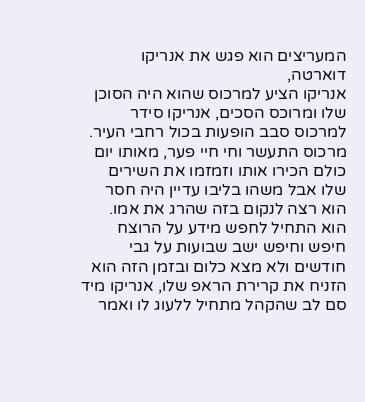המעריצים הוא פגש את אנריקו דוארטה,
אנריקו הציע למרכוס שהוא היה הסוכן שלו ומרוכס הסכים, אנריקו סידר למרכוס סבב הופעות בכול רחבי העיר.
מרכוס התעשר וחי חיי פער, מאותו יום כולם הכירו אותו וזמזמו את השירים שלו אבל משהו בליבו עדיין היה חסר הוא רצה לנקום בזה שהרג את אמו.
הוא התחיל לחפש מידע על הרוצח חיפש וחיפש ישב שבועות על גבי חודשים ולא מצא כלום ובזמן הזה הוא הזניח את קרירת הראפ שלו, אנריקו מיד סם לב שהקהל מתחיל ללעוג לו ואמר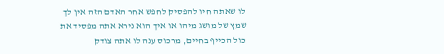לו שאתה חיו להפסיק לחפש אחר האדם הזה אין לך שמץ של מושג מיהו או איך הוא נירא אתה מפסיד את כול הכייף בחיים, מרכוס ענה לו אתה צודק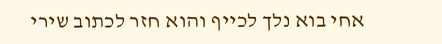אחי בוא נלך לכייף והוא חזר לכתוב שירי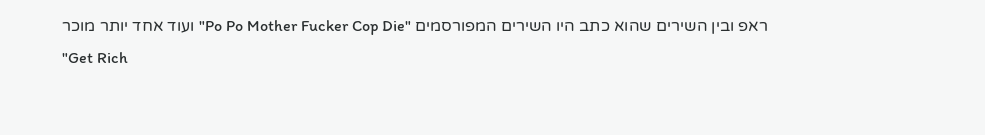ראפ ובין השירים שהוא כתב היו השירים המפורסמים "Po Po Mother Fucker Cop Die" ועוד אחד יותר מוכר
"Get Rich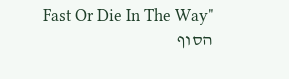Fast Or Die In The Way"
הסוף